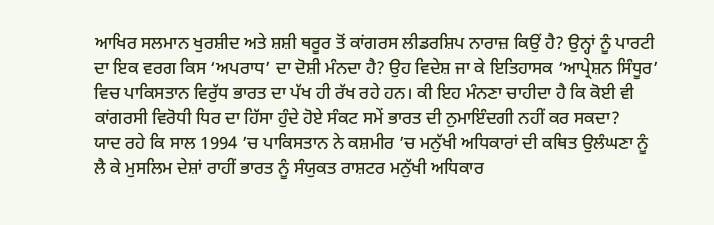ਆਖਿਰ ਸਲਮਾਨ ਖੁਰਸ਼ੀਦ ਅਤੇ ਸ਼ਸ਼ੀ ਥਰੂਰ ਤੋਂ ਕਾਂਗਰਸ ਲੀਡਰਸ਼ਿਪ ਨਾਰਾਜ਼ ਕਿਉਂ ਹੈ? ਉਨ੍ਹਾਂ ਨੂੰ ਪਾਰਟੀ ਦਾ ਇਕ ਵਰਗ ਕਿਸ ‘ਅਪਰਾਧ’ ਦਾ ਦੋਸ਼ੀ ਮੰਨਦਾ ਹੈ? ਉਹ ਵਿਦੇਸ਼ ਜਾ ਕੇ ਇਤਿਹਾਸਕ ‘ਆਪ੍ਰੇਸ਼ਨ ਸਿੰਧੂਰ’ ਵਿਚ ਪਾਕਿਸਤਾਨ ਵਿਰੁੱਧ ਭਾਰਤ ਦਾ ਪੱਖ ਹੀ ਰੱਖ ਰਹੇ ਹਨ। ਕੀ ਇਹ ਮੰਨਣਾ ਚਾਹੀਦਾ ਹੈ ਕਿ ਕੋਈ ਵੀ ਕਾਂਗਰਸੀ ਵਿਰੋਧੀ ਧਿਰ ਦਾ ਹਿੱਸਾ ਹੁੰਦੇ ਹੋਏ ਸੰਕਟ ਸਮੇਂ ਭਾਰਤ ਦੀ ਨੁਮਾਇੰਦਗੀ ਨਹੀਂ ਕਰ ਸਕਦਾ?
ਯਾਦ ਰਹੇ ਕਿ ਸਾਲ 1994 ’ਚ ਪਾਕਿਸਤਾਨ ਨੇ ਕਸ਼ਮੀਰ ’ਚ ਮਨੁੱਖੀ ਅਧਿਕਾਰਾਂ ਦੀ ਕਥਿਤ ਉਲੰਘਣਾ ਨੂੰ ਲੈ ਕੇ ਮੁਸਲਿਮ ਦੇਸ਼ਾਂ ਰਾਹੀਂ ਭਾਰਤ ਨੂੰ ਸੰਯੁਕਤ ਰਾਸ਼ਟਰ ਮਨੁੱਖੀ ਅਧਿਕਾਰ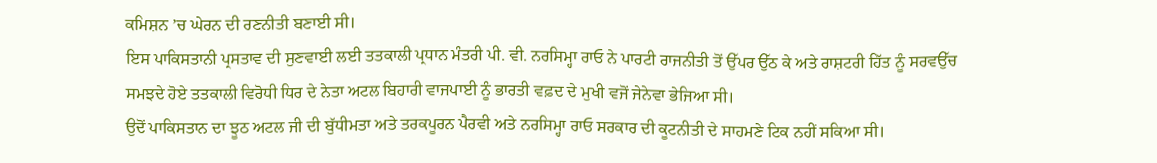ਕਮਿਸ਼ਨ ’ਚ ਘੇਰਨ ਦੀ ਰਣਨੀਤੀ ਬਣਾਈ ਸੀ।
ਇਸ ਪਾਕਿਸਤਾਨੀ ਪ੍ਰਸਤਾਵ ਦੀ ਸੁਣਵਾਈ ਲਈ ਤਤਕਾਲੀ ਪ੍ਰਧਾਨ ਮੰਤਰੀ ਪੀ. ਵੀ. ਨਰਸਿਮ੍ਹਾ ਰਾਓ ਨੇ ਪਾਰਟੀ ਰਾਜਨੀਤੀ ਤੋਂ ਉੱਪਰ ਉੱਠ ਕੇ ਅਤੇ ਰਾਸ਼ਟਰੀ ਹਿੱਤ ਨੂੰ ਸਰਵਉੱਚ ਸਮਝਦੇ ਹੋਏ ਤਤਕਾਲੀ ਵਿਰੋਧੀ ਧਿਰ ਦੇ ਨੇਤਾ ਅਟਲ ਬਿਹਾਰੀ ਵਾਜਪਾਈ ਨੂੰ ਭਾਰਤੀ ਵਫ਼ਦ ਦੇ ਮੁਖੀ ਵਜੋਂ ਜੇਨੇਵਾ ਭੇਜਿਆ ਸੀ।
ਉਦੋਂ ਪਾਕਿਸਤਾਨ ਦਾ ਝੂਠ ਅਟਲ ਜੀ ਦੀ ਬੁੱਧੀਮਤਾ ਅਤੇ ਤਰਕਪੂਰਨ ਪੈਰਵੀ ਅਤੇ ਨਰਸਿਮ੍ਹਾ ਰਾਓ ਸਰਕਾਰ ਦੀ ਕੂਟਨੀਤੀ ਦੇ ਸਾਹਮਣੇ ਟਿਕ ਨਹੀਂ ਸਕਿਆ ਸੀ।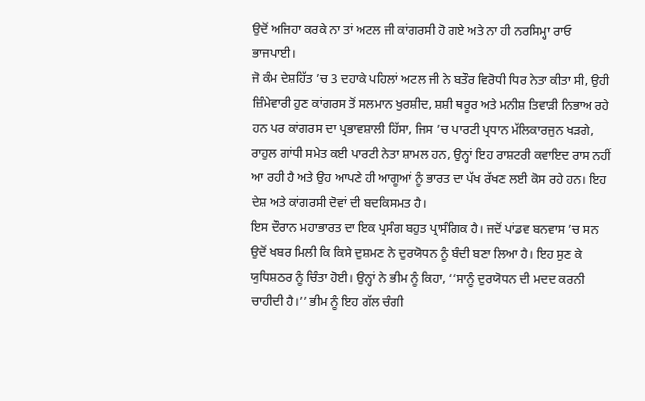ਉਦੋਂ ਅਜਿਹਾ ਕਰਕੇ ਨਾ ਤਾਂ ਅਟਲ ਜੀ ਕਾਂਗਰਸੀ ਹੋ ਗਏ ਅਤੇ ਨਾ ਹੀ ਨਰਸਿਮ੍ਹਾ ਰਾਓ ਭਾਜਪਾਈ।
ਜੋ ਕੰਮ ਦੇਸ਼ਹਿੱਤ ’ਚ 3 ਦਹਾਕੇ ਪਹਿਲਾਂ ਅਟਲ ਜੀ ਨੇ ਬਤੌਰ ਵਿਰੋਧੀ ਧਿਰ ਨੇਤਾ ਕੀਤਾ ਸੀ, ਉਹੀ ਜ਼ਿੰਮੇਵਾਰੀ ਹੁਣ ਕਾਂਗਰਸ ਤੋਂ ਸਲਮਾਨ ਖੁਰਸ਼ੀਦ, ਸ਼ਸ਼ੀ ਥਰੂਰ ਅਤੇ ਮਨੀਸ਼ ਤਿਵਾੜੀ ਨਿਭਾਅ ਰਹੇ ਹਨ ਪਰ ਕਾਂਗਰਸ ਦਾ ਪ੍ਰਭਾਵਸ਼ਾਲੀ ਹਿੱਸਾ, ਜਿਸ ’ਚ ਪਾਰਟੀ ਪ੍ਰਧਾਨ ਮੱਲਿਕਾਰਜੁਨ ਖੜਗੇ, ਰਾਹੁਲ ਗਾਂਧੀ ਸਮੇਤ ਕਈ ਪਾਰਟੀ ਨੇਤਾ ਸ਼ਾਮਲ ਹਨ, ਉਨ੍ਹਾਂ ਇਹ ਰਾਸ਼ਟਰੀ ਕਵਾਇਦ ਰਾਸ ਨਹੀਂ ਆ ਰਹੀ ਹੈ ਅਤੇ ਉਹ ਆਪਣੇ ਹੀ ਆਗੂਆਂ ਨੂੰ ਭਾਰਤ ਦਾ ਪੱਖ ਰੱਖਣ ਲਈ ਕੋਸ ਰਹੇ ਹਨ। ਇਹ ਦੇਸ਼ ਅਤੇ ਕਾਂਗਰਸੀ ਦੋਵਾਂ ਦੀ ਬਦਕਿਸਮਤ ਹੈ।
ਇਸ ਦੌਰਾਨ ਮਹਾਭਾਰਤ ਦਾ ਇਕ ਪ੍ਰਸੰਗ ਬਹੁਤ ਪ੍ਰਾਸੰਗਿਕ ਹੈ। ਜਦੋਂ ਪਾਂਡਵ ਬਨਵਾਸ ’ਚ ਸਨ ਉਦੋਂ ਖਬਰ ਮਿਲੀ ਕਿ ਕਿਸੇ ਦੁਸ਼ਮਣ ਨੇ ਦੁਰਯੋਧਨ ਨੂੰ ਬੰਦੀ ਬਣਾ ਲਿਆ ਹੈ। ਇਹ ਸੁਣ ਕੇ ਯੁਧਿਸ਼ਠਰ ਨੂੰ ਚਿੰਤਾ ਹੋਈ। ਉਨ੍ਹਾਂ ਨੇ ਭੀਮ ਨੂੰ ਕਿਹਾ, ‘‘ਸਾਨੂੰ ਦੁਰਯੋਧਨ ਦੀ ਮਦਦ ਕਰਨੀ ਚਾਹੀਦੀ ਹੈ।’’ ਭੀਮ ਨੂੰ ਇਹ ਗੱਲ ਚੰਗੀ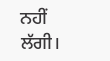ਨਹੀਂ ਲੱਗੀ।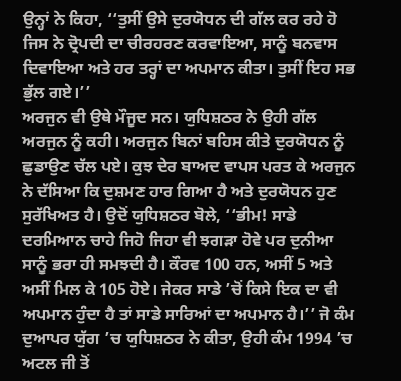ਉਨ੍ਹਾਂ ਨੇ ਕਿਹਾ, ‘‘ਤੁਸੀਂ ਉਸੇ ਦੁਰਯੋਧਨ ਦੀ ਗੱਲ ਕਰ ਰਹੇ ਹੋ ਜਿਸ ਨੇ ਦ੍ਰੋਪਦੀ ਦਾ ਚੀਰਹਰਣ ਕਰਵਾਇਆ, ਸਾਨੂੰ ਬਨਵਾਸ ਦਿਵਾਇਆ ਅਤੇ ਹਰ ਤਰ੍ਹਾਂ ਦਾ ਅਪਮਾਨ ਕੀਤਾ। ਤੁਸੀਂ ਇਹ ਸਭ ਭੁੱਲ ਗਏ।’’
ਅਰਜੁਨ ਵੀ ਉਥੇ ਮੌਜੂਦ ਸਨ। ਯੁਧਿਸ਼ਠਰ ਨੇ ਉਹੀ ਗੱਲ ਅਰਜੁਨ ਨੂੰ ਕਹੀ। ਅਰਜੁਨ ਬਿਨਾਂ ਬਹਿਸ ਕੀਤੇ ਦੁਰਯੋਧਨ ਨੂੰ ਛੁਡਾਉਣ ਚੱਲ ਪਏ। ਕੁਝ ਦੇਰ ਬਾਅਦ ਵਾਪਸ ਪਰਤ ਕੇ ਅਰਜੁਨ ਨੇ ਦੱਸਿਆ ਕਿ ਦੁਸ਼ਮਣ ਹਾਰ ਗਿਆ ਹੈ ਅਤੇ ਦੁਰਯੋਧਨ ਹੁਣ ਸੁਰੱਖਿਅਤ ਹੈ। ਉਦੋਂ ਯੁਧਿਸ਼ਠਰ ਬੋਲੇ, ‘‘ਭੀਮ! ਸਾਡੇ ਦਰਮਿਆਨ ਚਾਹੇ ਜਿਹੋ ਜਿਹਾ ਵੀ ਝਗੜਾ ਹੋਵੇ ਪਰ ਦੁਨੀਆ ਸਾਨੂੰ ਭਰਾ ਹੀ ਸਮਝਦੀ ਹੈ। ਕੌਰਵ 100 ਹਨ, ਅਸੀਂ 5 ਅਤੇ ਅਸੀਂ ਮਿਲ ਕੇ 105 ਹੋਏ। ਜੇਕਰ ਸਾਡੇ ’ਚੋਂ ਕਿਸੇ ਇਕ ਦਾ ਵੀ ਅਪਮਾਨ ਹੁੰਦਾ ਹੈ ਤਾਂ ਸਾਡੇ ਸਾਰਿਆਂ ਦਾ ਅਪਮਾਨ ਹੈ।’’ ਜੋ ਕੰਮ ਦੁਆਪਰ ਯੁੱਗ ’ਚ ਯੁਧਿਸ਼ਠਰ ਨੇ ਕੀਤਾ, ਉਹੀ ਕੰਮ 1994 ’ਚ ਅਟਲ ਜੀ ਤੋਂ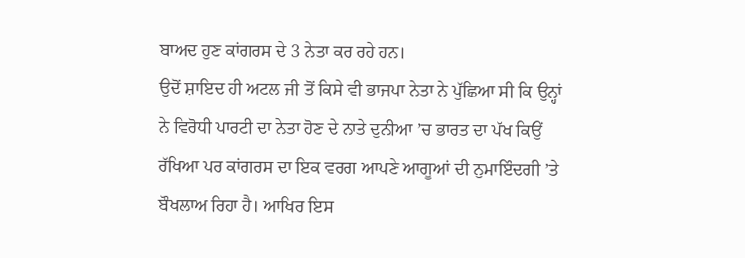ਬਾਅਦ ਹੁਣ ਕਾਂਗਰਸ ਦੇ 3 ਨੇਤਾ ਕਰ ਰਹੇ ਹਨ।
ਉਦੋਂ ਸ਼ਾਇਦ ਹੀ ਅਟਲ ਜੀ ਤੋਂ ਕਿਸੇ ਵੀ ਭਾਜਪਾ ਨੇਤਾ ਨੇ ਪੁੱਛਿਆ ਸੀ ਕਿ ਉਨ੍ਹਾਂ ਨੇ ਵਿਰੋਧੀ ਪਾਰਟੀ ਦਾ ਨੇਤਾ ਹੋਣ ਦੇ ਨਾਤੇ ਦੁਨੀਆ ’ਚ ਭਾਰਤ ਦਾ ਪੱਖ ਕਿਉਂ ਰੱਖਿਆ ਪਰ ਕਾਂਗਰਸ ਦਾ ਇਕ ਵਰਗ ਆਪਣੇ ਆਗੂਆਂ ਦੀ ਨੁਮਾਇੰਦਗੀ ’ਤੇ ਬੌਖਲਾਅ ਰਿਹਾ ਹੈ। ਆਖਿਰ ਇਸ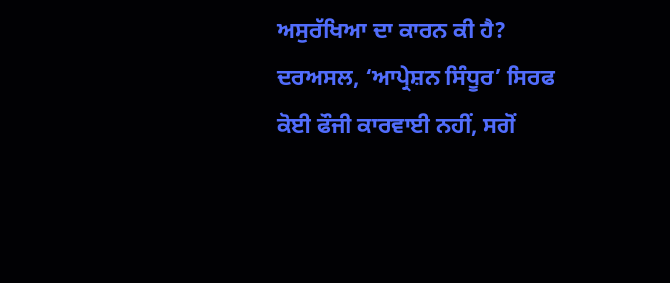ਅਸੁਰੱਖਿਆ ਦਾ ਕਾਰਨ ਕੀ ਹੈ?
ਦਰਅਸਲ, ‘ਆਪ੍ਰੇਸ਼ਨ ਸਿੰਧੂਰ’ ਸਿਰਫ ਕੋਈ ਫੌਜੀ ਕਾਰਵਾਈ ਨਹੀਂ, ਸਗੋਂ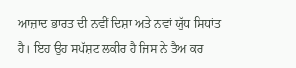ਆਜ਼ਾਦ ਭਾਰਤ ਦੀ ਨਵੀਂ ਦਿਸ਼ਾ ਅਤੇ ਨਵਾਂ ਯੁੱਧ ਸਿਧਾਂਤ ਹੈ। ਇਹ ਉਹ ਸਪੱਸ਼ਟ ਲਕੀਰ ਹੈ ਜਿਸ ਨੇ ਤੈਅ ਕਰ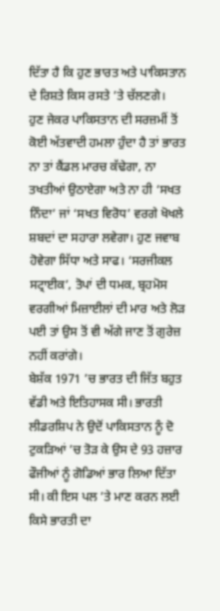ਦਿੱਤਾ ਹੈ ਕਿ ਹੁਣ ਭਾਰਤ ਅਤੇ ਪਾਕਿਸਤਾਨ ਦੇ ਰਿਸ਼ਤੇ ਕਿਸ ਰਸਤੇ ’ਤੇ ਚੱਲਣਗੇ।
ਹੁਣ ਜੇਕਰ ਪਾਕਿਸਤਾਨ ਦੀ ਸਰਜ਼ਮੀਂ ਤੋਂ ਕੋਈ ਅੱਤਵਾਦੀ ਹਮਲਾ ਹੁੰਦਾ ਹੈ ਤਾਂ ਭਾਰਤ ਨਾ ਤਾਂ ਕੈਂਡਲ ਮਾਰਚ ਕੱਢੇਗਾ, ਨਾ ਤਖਤੀਆਂ ਉਠਾਏਗਾ ਅਤੇ ਨਾ ਹੀ ‘ਸਖਤ ਨਿੰਦਾ’ ਜਾਂ ‘ਸਖਤ ਵਿਰੋਧ’ ਵਰਗੇ ਖੋਖਲੇ ਸ਼ਬਦਾਂ ਦਾ ਸਹਾਰਾ ਲਵੇਗਾ। ਹੁਣ ਜਵਾਬ ਹੋਵੇਗਾ ਸਿੱਧਾ ਅਤੇ ਸਾਫ। ‘ਸਰਜੀਕਲ ਸਟ੍ਰਾਈਕ’, ਤੋਪਾਂ ਦੀ ਧਮਕ, ਬ੍ਰਹਮੋਸ ਵਰਗੀਆਂ ਮਿਜ਼ਾਈਲਾਂ ਦੀ ਮਾਰ ਅਤੇ ਲੋੜ ਪਈ ਤਾਂ ਉਸ ਤੋਂ ਵੀ ਅੱਗੇ ਜਾਣ ਤੋਂ ਗੁਰੇਜ਼ ਨਹੀਂ ਕਰਾਂਗੇ।
ਬੇਸ਼ੱਕ 1971 ’ਚ ਭਾਰਤ ਦੀ ਜਿੱਤ ਬਹੁਤ ਵੱਡੀ ਅਤੇ ਇਤਿਹਾਸਕ ਸੀ। ਭਾਰਤੀ ਲੀਡਰਸ਼ਿਪ ਨੇ ਉਦੋਂ ਪਾਕਿਸਤਾਨ ਨੂੰ ਦੋ ਟੁਕੜਿਆਂ ’ਚ ਤੋੜ ਕੇ ਉਸ ਦੇ 93 ਹਜ਼ਾਰ ਫੌਜੀਆਂ ਨੂੰ ਗੋਡਿਆਂ ਭਾਰ ਲਿਆ ਦਿੱਤਾ ਸੀ। ਕੀ ਇਸ ਪਲ ’ਤੇ ਮਾਣ ਕਰਨ ਲਈ ਕਿਸੇ ਭਾਰਤੀ ਦਾ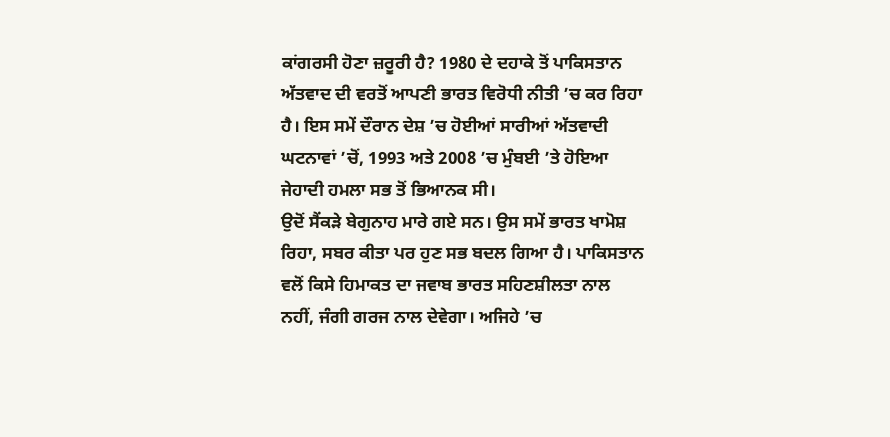ਕਾਂਗਰਸੀ ਹੋਣਾ ਜ਼ਰੂਰੀ ਹੈ? 1980 ਦੇ ਦਹਾਕੇ ਤੋਂ ਪਾਕਿਸਤਾਨ ਅੱਤਵਾਦ ਦੀ ਵਰਤੋਂ ਆਪਣੀ ਭਾਰਤ ਵਿਰੋਧੀ ਨੀਤੀ ’ਚ ਕਰ ਰਿਹਾ ਹੈ। ਇਸ ਸਮੇਂ ਦੌਰਾਨ ਦੇਸ਼ ’ਚ ਹੋਈਆਂ ਸਾਰੀਆਂ ਅੱਤਵਾਦੀ ਘਟਨਾਵਾਂ ’ਚੋਂ, 1993 ਅਤੇ 2008 ’ਚ ਮੁੰਬਈ ’ਤੇ ਹੋਇਆ ਜੇਹਾਦੀ ਹਮਲਾ ਸਭ ਤੋਂ ਭਿਆਨਕ ਸੀ।
ਉਦੋਂ ਸੈਂਕੜੇ ਬੇਗੁਨਾਹ ਮਾਰੇ ਗਏ ਸਨ। ਉਸ ਸਮੇਂ ਭਾਰਤ ਖਾਮੋਸ਼ ਰਿਹਾ, ਸਬਰ ਕੀਤਾ ਪਰ ਹੁਣ ਸਭ ਬਦਲ ਗਿਆ ਹੈ। ਪਾਕਿਸਤਾਨ ਵਲੋਂ ਕਿਸੇ ਹਿਮਾਕਤ ਦਾ ਜਵਾਬ ਭਾਰਤ ਸਹਿਣਸ਼ੀਲਤਾ ਨਾਲ ਨਹੀਂ, ਜੰਗੀ ਗਰਜ ਨਾਲ ਦੇਵੇਗਾ। ਅਜਿਹੇ ’ਚ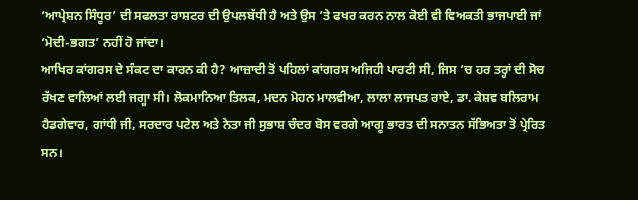‘ਆਪ੍ਰੇਸ਼ਨ ਸਿੰਧੂਰ’ ਦੀ ਸਫਲਤਾ ਰਾਸ਼ਟਰ ਦੀ ਉਪਲਬੱਧੀ ਹੈ ਅਤੇ ਉਸ ’ਤੇ ਫਖਰ ਕਰਨ ਨਾਲ ਕੋਈ ਵੀ ਵਿਅਕਤੀ ਭਾਜਪਾਈ ਜਾਂ ‘ਮੋਦੀ-ਭਗਤ’ ਨਹੀਂ ਹੋ ਜਾਂਦਾ।
ਆਖਿਰ ਕਾਂਗਰਸ ਦੇ ਸੰਕਟ ਦਾ ਕਾਰਨ ਕੀ ਹੈ? ਆਜ਼ਾਦੀ ਤੋਂ ਪਹਿਲਾਂ ਕਾਂਗਰਸ ਅਜਿਹੀ ਪਾਰਟੀ ਸੀ, ਜਿਸ ’ਚ ਹਰ ਤਰ੍ਹਾਂ ਦੀ ਸੋਚ ਰੱਖਣ ਵਾਲਿਆਂ ਲਈ ਜਗ੍ਹਾ ਸੀ। ਲੋਕਮਾਨਿਆ ਤਿਲਕ, ਮਦਨ ਮੋਹਨ ਮਾਲਵੀਆ, ਲਾਲਾ ਲਾਜਪਤ ਰਾਏ, ਡਾ. ਕੇਸ਼ਵ ਬਲਿਰਾਮ ਹੈਡਗੇਵਾਰ, ਗਾਂਧੀ ਜੀ, ਸਰਦਾਰ ਪਟੇਲ ਅਤੇ ਨੇਤਾ ਜੀ ਸੁਭਾਸ਼ ਚੰਦਰ ਬੋਸ ਵਰਗੇ ਆਗੂ ਭਾਰਤ ਦੀ ਸਨਾਤਨ ਸੱਭਿਅਤਾ ਤੋਂ ਪ੍ਰੇਰਿਤ ਸਨ।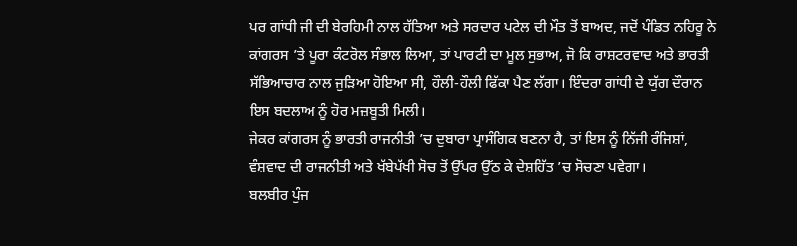ਪਰ ਗਾਂਧੀ ਜੀ ਦੀ ਬੇਰਹਿਮੀ ਨਾਲ ਹੱਤਿਆ ਅਤੇ ਸਰਦਾਰ ਪਟੇਲ ਦੀ ਮੌਤ ਤੋਂ ਬਾਅਦ, ਜਦੋਂ ਪੰਡਿਤ ਨਹਿਰੂ ਨੇ ਕਾਂਗਰਸ ’ਤੇ ਪੂਰਾ ਕੰਟਰੋਲ ਸੰਭਾਲ ਲਿਆ, ਤਾਂ ਪਾਰਟੀ ਦਾ ਮੂਲ ਸੁਭਾਅ, ਜੋ ਕਿ ਰਾਸ਼ਟਰਵਾਦ ਅਤੇ ਭਾਰਤੀ ਸੱਭਿਆਚਾਰ ਨਾਲ ਜੁੜਿਆ ਹੋਇਆ ਸੀ, ਹੌਲੀ-ਹੌਲੀ ਫਿੱਕਾ ਪੈਣ ਲੱਗਾ। ਇੰਦਰਾ ਗਾਂਧੀ ਦੇ ਯੁੱਗ ਦੌਰਾਨ ਇਸ ਬਦਲਾਅ ਨੂੰ ਹੋਰ ਮਜ਼ਬੂਤੀ ਮਿਲੀ।
ਜੇਕਰ ਕਾਂਗਰਸ ਨੂੰ ਭਾਰਤੀ ਰਾਜਨੀਤੀ ’ਚ ਦੁਬਾਰਾ ਪ੍ਰਾਸੰਗਿਕ ਬਣਨਾ ਹੈ, ਤਾਂ ਇਸ ਨੂੰ ਨਿੱਜੀ ਰੰਜਿਸ਼ਾਂ, ਵੰਸ਼ਵਾਦ ਦੀ ਰਾਜਨੀਤੀ ਅਤੇ ਖੱਬੇਪੱਖੀ ਸੋਚ ਤੋਂ ਉੱਪਰ ਉੱਠ ਕੇ ਦੇਸ਼ਹਿੱਤ ’ਚ ਸੋਚਣਾ ਪਵੇਗਾ।
ਬਲਬੀਰ ਪੁੰਜ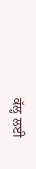ਕੱਲ੍ਹ ਲਈ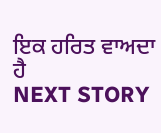ਇਕ ਹਰਿਤ ਵਾਅਦਾ ਹੈ
NEXT STORY